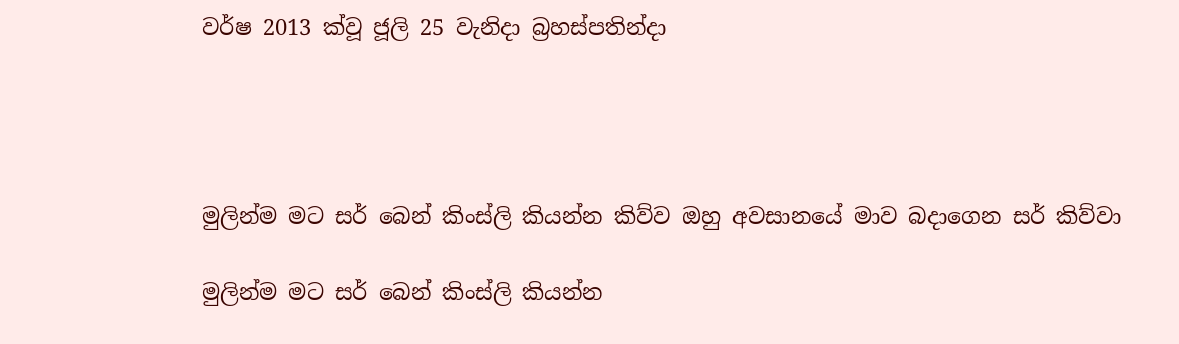වර්ෂ 2013 ක්වූ ජූලි 25 වැනිදා බ්‍රහස්පතින්දා




මුලින්ම මට සර් බෙන් කිංස්ලි කියන්න කිව්ව ඔහු අවසානයේ මාව බදාගෙන සර් කිව්වා

මුලින්ම මට සර් බෙන් කිංස්ලි කියන්න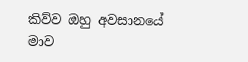කිව්ව ඔහු අවසානයේ මාව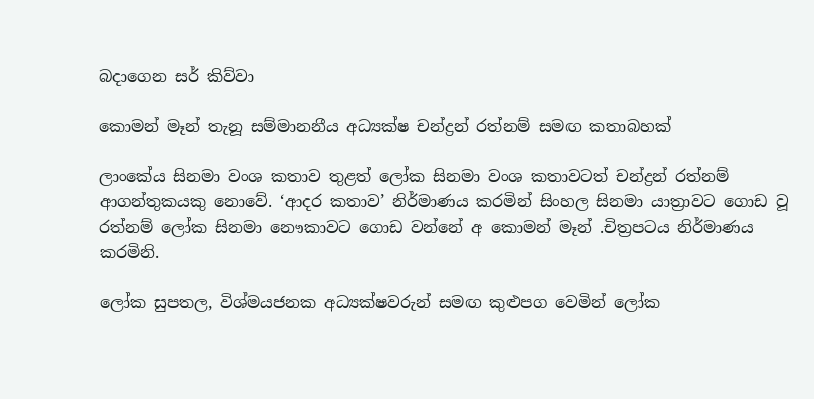බදාගෙන සර් කිව්වා

කොමන් මෑන් තැනූ සම්මානනීය අධ්‍යක්ෂ චන්ද්‍රන් රත්නම් සමඟ කතාබහක්

ලාංකේය සිනමා වංශ කතාව තුළත් ලෝක සිනමා වංශ කතාවටත් චන්ද්‍රන් රත්නම් ආගන්තුකයකු නොවේ. ‘ආදර කතාව’ නිර්මාණය කරමින් සිංහල සිනමා යාත්‍රාවට ගොඩ වූ රත්නම් ලෝක සිනමා නෞකාවට ගොඩ වන්නේ අ කොමන් මෑන් .චිත්‍රපටය නිර්මාණය කරමිනි.

ලෝක සුපතල, විශ්මයජනක අධ්‍යක්ෂවරුන් සමඟ කුළුපග වෙමින් ලෝක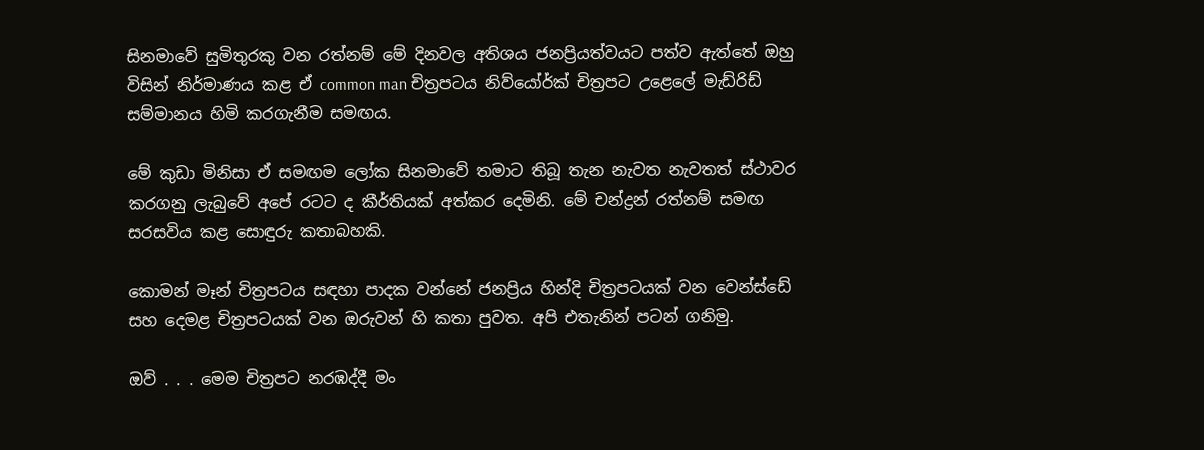සිනමාවේ සුමිතුරකු වන රත්නම් මේ දිනවල අතිශය ජනප්‍රියත්වයට පත්ව ඇත්තේ ඔහු විසින් නිර්මාණය කළ ඒ common man චිත්‍රපටය නිව්යෝර්ක් චිත්‍රපට උළෙලේ මැඩ්රිඩ් සම්මානය හිමි කරගැනීම සමඟය.

මේ කුඩා මිනිසා ඒ සමඟම ලෝක සිනමාවේ තමාට තිබූ තැන නැවත නැවතත් ස්ථාවර කරගනු ලැබුවේ අපේ රටට ද කීර්තියක් අත්කර දෙමිනි. මේ චන්ද්‍රන් රත්නම් සමඟ සරසවිය කළ සොඳුරු කතාබහකි.

කොමන් මෑන් චිත්‍රපටය සඳහා පාදක වන්නේ ජනප්‍රිය හින්දි චිත්‍රපටයක් වන වෙන්ස්ඩේ සහ දෙමළ චිත්‍රපටයක් වන ඔරුවන් හි කතා පුවත. අපි එතැනින් පටන් ගනිමු.

ඔව් . . . මෙම චිත්‍රපට නරඹද්දී මං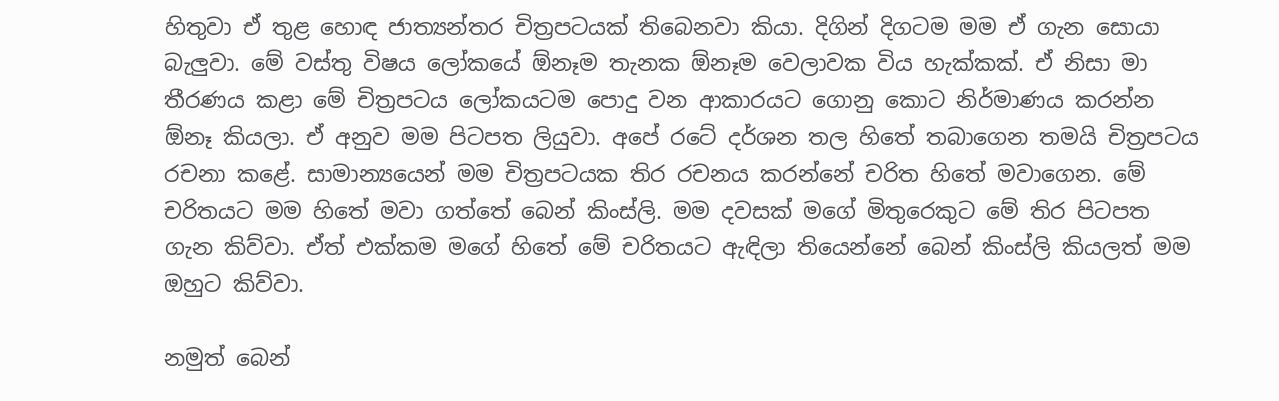හිතුවා ඒ තුළ හොඳ ජාත්‍යන්තර චිත්‍රපටයක් තිබෙනවා කියා. දිගින් දිගටම මම ඒ ගැන සොයා බැලුවා. මේ වස්තු විෂය ලෝකයේ ඕනෑම තැනක ඕනෑම වෙලාවක විය හැක්කක්. ඒ නිසා මා තීරණය කළා මේ චිත්‍රපටය ලෝකයටම පොදු වන ආකාරයට ගොනු කොට නිර්මාණය කරන්න ඕනෑ කියලා. ඒ අනුව මම පිටපත ලියුවා. අපේ රටේ දර්ශන තල හිතේ තබාගෙන තමයි චිත්‍රපටය රචනා කළේ. සාමාන්‍යයෙන් මම චිත්‍රපටයක තිර රචනය කරන්නේ චරිත හිතේ මවාගෙන. මේ චරිතයට මම හිතේ මවා ගත්තේ බෙන් කිංස්ලි. මම දවසක් මගේ මිතුරෙකුට මේ තිර පිටපත ගැන කිව්වා. ඒත් එක්කම මගේ හිතේ මේ චරිතයට ඇඳිලා තියෙන්නේ බෙන් කිංස්ලි කියලත් මම ඔහුට කිව්වා.

නමුත් බෙන්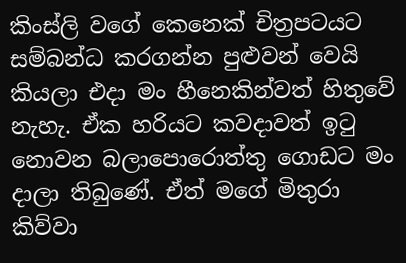කිංස්ලි වගේ කෙනෙක් චිත්‍රපටයට සම්බන්ධ කරගන්න පුළුවන් වෙයි කියලා එදා මං හීනෙකින්වත් හිතුවේ නැහැ. ඒක හරියට කවදාවත් ඉටු නොවන බලාපොරොත්තු ගොඩට මං දාලා තිබුණේ. ඒත් මගේ මිතුරා කිව්වා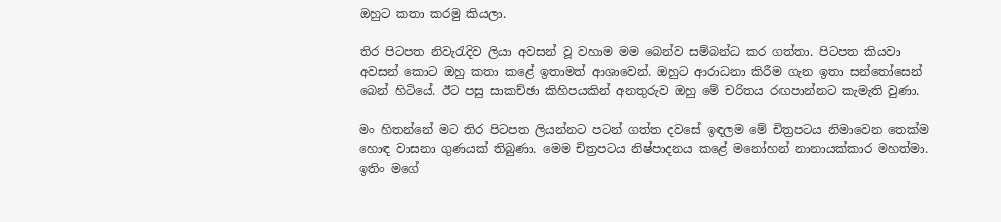ඔහුට කතා කරමු කියලා.

තිර පිටපත නිවැරැදිව ලියා අවසන් වූ වහාම මම බෙන්ව සම්බන්ධ කර ගත්තා. පිටපත කියවා අවසන් කොට ඔහු කතා කළේ ඉතාමත් ආශාවෙන්. ඔහුට ආරාධනා කිරීම ගැන ඉතා සන්තෝසෙන් බෙන් හිටියේ. ඊට පසු සාකච්ඡා කිහිපයකින් අනතුරුව ඔහු මේ චරිතය රඟපාන්නට කැමැති වුණා.

මං හිතන්නේ මට තිර පිටපත ලියන්නට පටන් ගත්ත දවසේ ඉඳලම මේ චිත්‍රපටය නිමාවෙන තෙක්ම හොඳ වාසනා ගුණයක් තිබුණා. මෙම චිත්‍රපටය නිෂ්පාදනය කළේ මනෝහන් නානායක්කාර මහත්මා. ඉතිං මගේ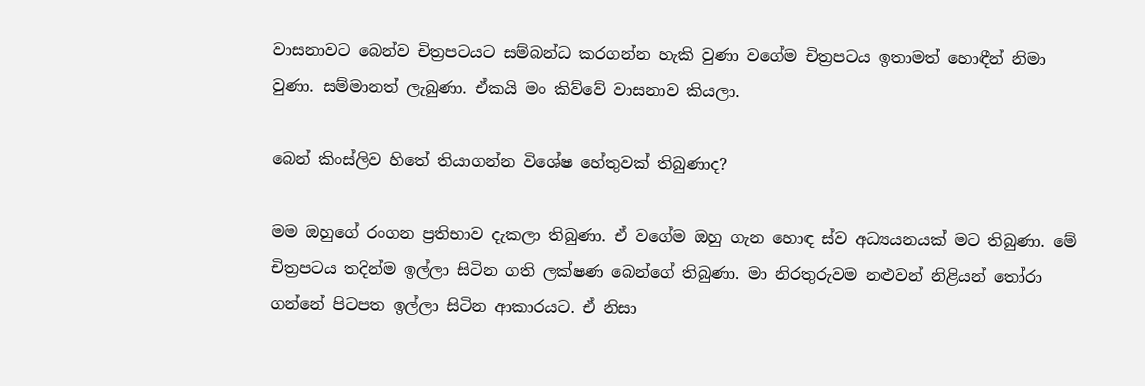වාසනාවට බෙන්ව චිත්‍රපටයට සම්බන්ධ කරගන්න හැකි වුණා වගේම චිත්‍රපටය ඉතාමත් හොඳීන් නිමා වුණා. සම්මානත් ලැබුණා. ඒකයි මං කිව්වේ වාසනාව කියලා.

බෙන් කිංස්ලිව හිතේ තියාගන්න විශේෂ හේතුවක් තිබුණාද?

මම ඔහුගේ රංගන ප්‍රතිභාව දැකලා තිබුණා. ඒ වගේම ඔහු ගැන හොඳ ස්ව අධ්‍යයනයක් මට තිබුණා. මේ චිත්‍රපටය තදින්ම ඉල්ලා සිටින ගති ලක්ෂණ බෙන්ගේ තිබුණා. මා නිරතුරුවම නළුවන් නිළියන් තෝරා ගන්නේ පිටපත ඉල්ලා සිටින ආකාරයට. ඒ නිසා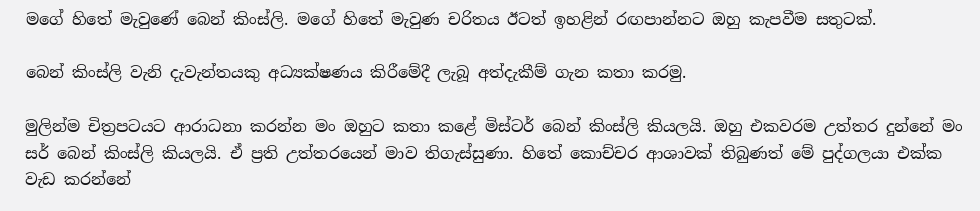මගේ හිතේ මැවුණේ බෙන් කිංස්ලි. මගේ හිතේ මැවුණ චරිතය ඊටත් ඉහළින් රඟපාන්නට ඔහු කැපවීම සතුටක්.

බෙන් කිංස්ලි වැනි දැවැන්තයකු අධ්‍යක්ෂණය කිරීමේදී ලැබූ අත්දැකීම් ගැන කතා කරමු.

මුලින්ම චිත්‍රපටයට ආරාධනා කරන්න මං ඔහුට කතා කළේ මිස්ටර් බෙන් කිංස්ලි කියලයි. ඔහු එකවරම උත්තර දුන්නේ මං සර් බෙන් කිංස්ලි කියලයි. ඒ ප්‍රති උත්තරයෙන් මාව තිගැස්සුණා. හිතේ කොච්චර ආශාවක් තිබුණත් මේ පුද්ගලයා එක්ක වැඩ කරන්නේ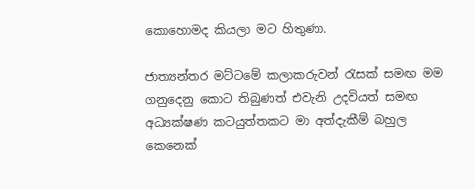කොහොමද කියලා මට හිතුණා.

ජාත්‍යන්තර මට්ටමේ කලාකරුවන් රැසක් සමඟ මම ගනුදෙනු කොට තිබුණත් එවැනි උදවියත් සමඟ අධ්‍යක්ෂණ කටයුත්තකට මා අත්දැකීම් බහුල කෙනෙක්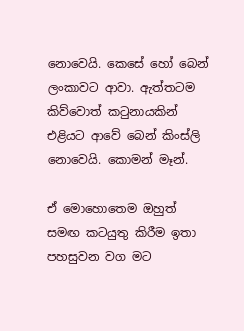නොවෙයි. කෙසේ හෝ බෙන් ලංකාවට ආවා. ඇත්තටම කිව්වොත් කටුනායකින් එළියට ආවේ බෙන් කිංස්ලි නොවෙයි. කොමන් මෑන්.

ඒ මොහොතෙම ඔහුත් සමඟ කටයුතු කිරීම ඉතා පහසුවන වග මට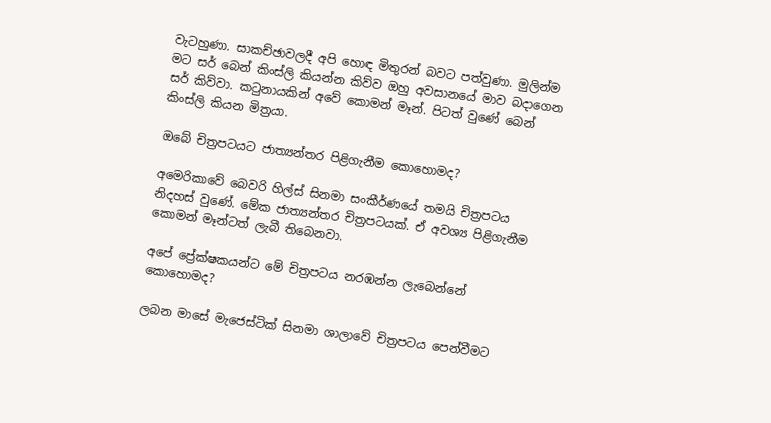වැටහුණා. සාකච්ඡාවලදී අපි හොඳ මිතුරන් බවට පත්වුණා. මුලින්ම මට සර් බෙන් කිංස්ලි කියන්න කිව්ව ඔහු අවසානයේ මාව බදාගෙන සර් කිව්වා. කටුනායකින් අවේ කොමන් මෑන්. පිටත් වුණේ බෙන් කිංස්ලි කියන මිත්‍රයා.

ඔබේ චිත්‍රපටයට ජාත්‍යන්තර පිළිගැනීම කොහොමද?

අමෙරිකාවේ බෙවරි හිල්ස් සිනමා සංකීර්ණයේ තමයි චිත්‍රපටය නිදහස් වුණේ. මේක ජාත්‍යන්තර චිත්‍රපටයක්. ඒ අවශ්‍ය පිළිගැනීම කොමන් මෑන්ටත් ලැබී තිබෙනවා.

අපේ ප්‍රේක්ෂකයන්ට මේ චිත්‍රපටය නරඹන්න ලැබෙන්නේ කොහොමද?

ලබන මාසේ මැජෙස්ටික් සිනමා ශාලාවේ චිත්‍රපටය පෙන්වීමට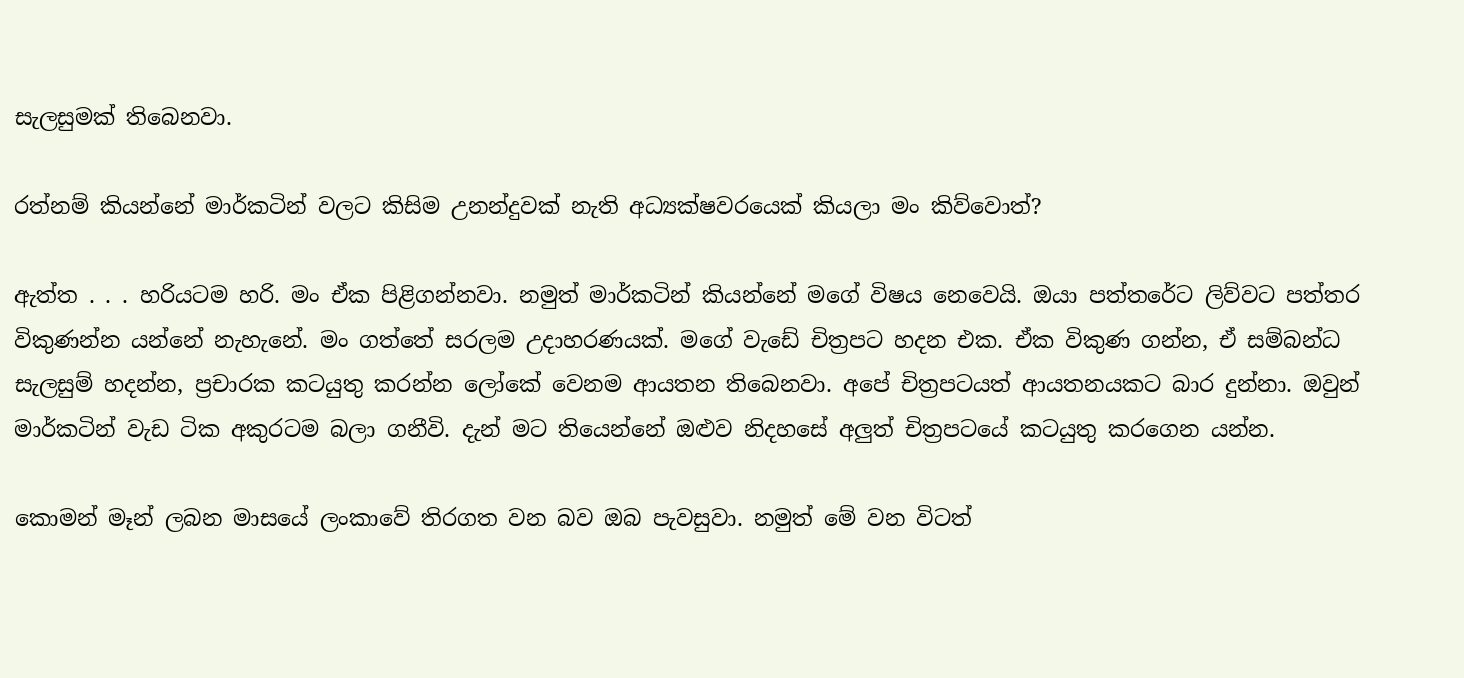සැලසුමක් තිබෙනවා.

රත්නම් කියන්නේ මාර්කටින් වලට කිසිම උනන්දුවක් නැති අධ්‍යක්ෂවරයෙක් කියලා මං කිව්වොත්?

ඇත්ත . . . හරියටම හරි. මං ඒක පිළිගන්නවා. නමුත් මාර්කටින් කියන්නේ මගේ විෂය නෙවෙයි. ඔයා පත්තරේට ලිව්වට පත්තර විකුණන්න යන්නේ නැහැනේ. මං ගත්තේ සරලම උදාහරණයක්. මගේ වැඩේ චිත්‍රපට හදන එක. ඒක විකුණ ගන්න, ඒ සම්බන්ධ සැලසුම් හදන්න, ප්‍රචාරක කටයුතු කරන්න ලෝකේ වෙනම ආයතන තිබෙනවා. අපේ චිත්‍රපටයත් ආයතනයකට බාර දුන්නා. ඔවුන් මාර්කටින් වැඩ ටික අකුරටම බලා ගනීවි. දැන් මට තියෙන්නේ ඔළුව නිදහසේ අලුත් චිත්‍රපටයේ කටයුතු කරගෙන යන්න.

කොමන් මෑන් ලබන මාසයේ ලංකාවේ තිරගත වන බව ඔබ පැවසුවා. නමුත් මේ වන විටත්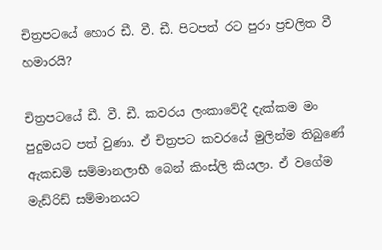චිත්‍රපටයේ හොර ඩී. වී. ඩී. පිටපත් රට පුරා ප්‍රචලිත වී හමාරයි?

චිත්‍රපටයේ ඩී. වී. ඩී. කවරය ලංකාවේදී දැක්කම මං පුදුමයට පත් වුණා. ඒ චිත්‍රපට කවරයේ මුලින්ම තිබුණේ ඇකඩමි සම්මානලාභී බෙන් කිංස්ලි කියලා. ඒ වගේම මැඩ්රිඩ් සම්මානයට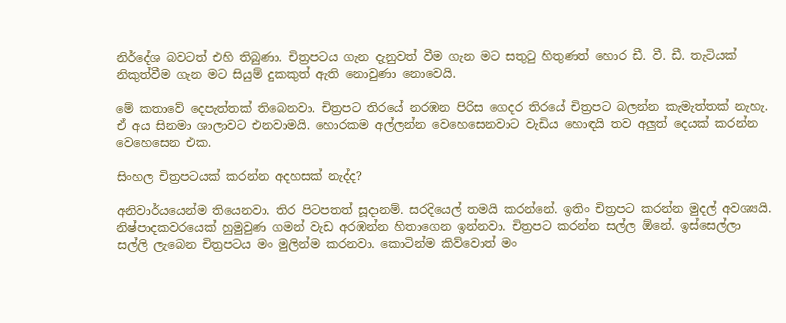නිර්දේශ බවටත් එහි තිබුණා. චිත්‍රපටය ගැන දැනුවත් වීම ගැන මට සතුටු හිතුණත් හොර ඩී. වී. ඩී. තැටියක් නිකුත්වීම ගැන මට සියුම් දුකකුත් ඇති නොවුණා නොවෙයි.

මේ කතාවේ දෙපැත්තක් තිබෙනවා. චිත්‍රපට තිරයේ නරඹන පිරිස ගෙදර තිරයේ චිත්‍රපට බලන්න කැමැත්තක් නැහැ. ඒ අය සිනමා ශාලාවට එනවාමයි. හොරකම අල්ලන්න වෙහෙසෙනවාට වැඩිය හොඳයි තව අලුත් දෙයක් කරන්න වෙහෙසෙන එක.

සිංහල චිත්‍රපටයක් කරන්න අදහසක් නැද්ද?

අනිවාර්යයෙන්ම තියෙනවා. තිර පිටපතත් සූදානම්. සරදියෙල් තමයි කරන්නේ. ඉතිං චිත්‍රපට කරන්න මුදල් අවශ්‍යයි. නිෂ්පාදකවරයෙක් හුමුවුණ ගමන් වැඩ අරඹන්න හිතාගෙන ඉන්නවා. චිත්‍රපට කරන්න සල්ල ඕනේ. ඉස්සෙල්ලා සල්ලි ලැබෙන චිත්‍රපටය මං මුලින්ම කරනවා. කොටින්ම කිව්වොත් මං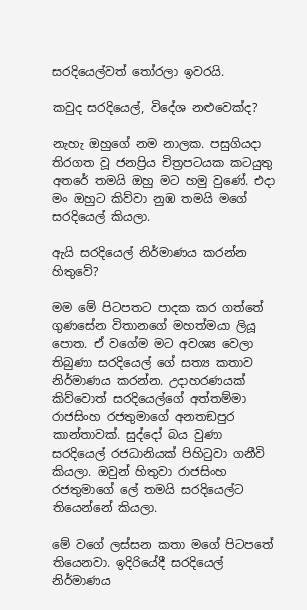සරදියෙල්වත් තෝරලා ඉවරයි.

කවුද සරදියෙල්, විදේශ නළුවෙක්ද?

නැහැ ඔහුගේ නම නාලක. පසුගියදා තිරගත වූ ජනප්‍රිය චිත්‍රපටයක කටයුතු අතරේ තමයි ඔහු මට හමු වුණේ. එදා මං ඔහුට කිව්වා නුඹ තමයි මගේ සරදියෙල් කියලා.

ඇයි සරදියෙල් නිර්මාණය කරන්න හිතුවේ?

මම මේ පිටපතට පාදක කර ගත්තේ ගුණසේන විතානගේ මහත්මයා ලියූ පොත. ඒ වගේම මට අවශ්‍ය වෙලා තිබුණා සරදියෙල් ගේ සත්‍ය කතාව නිර්මාණය කරන්න. උදාහරණයක් කිව්වොත් සරදියෙල්ගේ අත්තම්මා රාජසිංහ රජතුමාගේ අනතඞපුර කාන්තාවක්. සුද්දෝ බය වුණා සරදියෙල් රජධානියක් පිහිටුවා ගනීවි කියලා. ඔවුන් හිතුවා රාජසිංහ රජතුමාගේ ලේ තමයි සරදියෙල්ට තියෙන්නේ කියලා.

මේ වගේ ලස්සන කතා මගේ පිටපතේ තියෙනවා. ඉදිරියේදී සරදියෙල් නිර්මාණය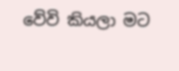වේවි කියලා මට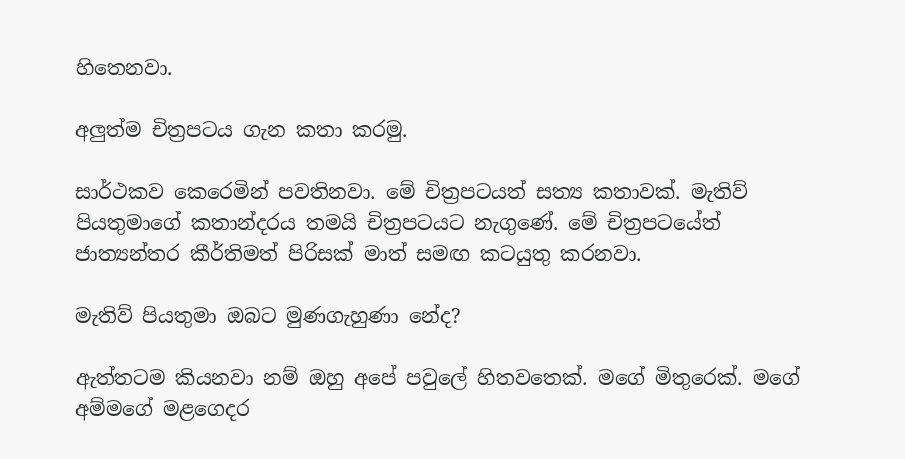හිතෙනවා.

අලුත්ම චිත්‍රපටය ගැන කතා කරමු.

සාර්ථකව කෙරෙමින් පවතිනවා. මේ චිත්‍රපටයත් සත්‍ය කතාවක්. මැතිව් පියතුමාගේ කතාන්දරය තමයි චිත්‍රපටයට නැගුණේ. මේ චිත්‍රපටයේත් ජාත්‍යන්තර කීර්තිමත් පිරිසක් මාත් සමඟ කටයුතු කරනවා.

මැතිව් පියතුමා ඔබට මුණගැහුණා නේද?

ඇත්තටම කියනවා නම් ඔහු අපේ පවුලේ හිතවතෙක්. මගේ මිතුරෙක්. මගේ අම්මගේ මළගෙදර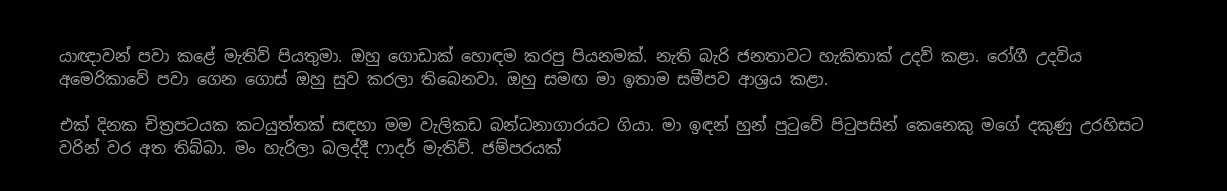යාඥාවන් පවා කළේ මැතිව් පියතුමා. ඔහු ගොඩාක් හොඳම කරපු පියනමක්. නැති බැරි ජනතාවට හැකිතාක් උදව් කළා. රෝගී උදවිය අමෙරිකාවේ පවා ගෙන ගොස් ඔහු සුව කරලා තිබෙනවා. ඔහු සමඟ මා ඉතාම සමීපව ආශ්‍රය කළා.

එක් දිනක චිත්‍රපටයක කටයුත්තක් සඳහා මම වැලිකඩ බන්ධනාගාරයට ගියා. මා ඉඳන් හුන් පුටුවේ පිටුපසින් කෙනෙකු මගේ දකුණු උරහිසට වරින් වර අත තිබ්බා. මං හැරිලා බලද්දී ෆාදර් මැතිව්. ජම්පරයක්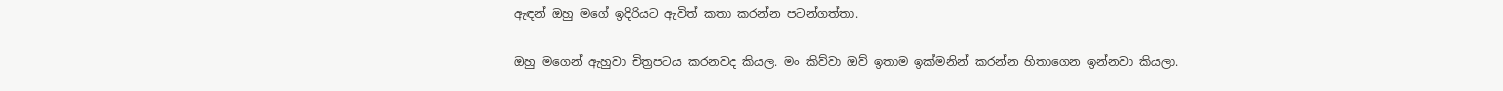ඇඳන් ඔහු මගේ ඉදිරියට ඇවිත් කතා කරන්න පටන්ගත්තා.

ඔහු මගෙන් ඇහුවා චිත්‍රපටය කරනවද කියල. මං කිව්වා ඔව් ඉතාම ඉක්මනින් කරන්න හිතාගෙන ඉන්නවා කියලා.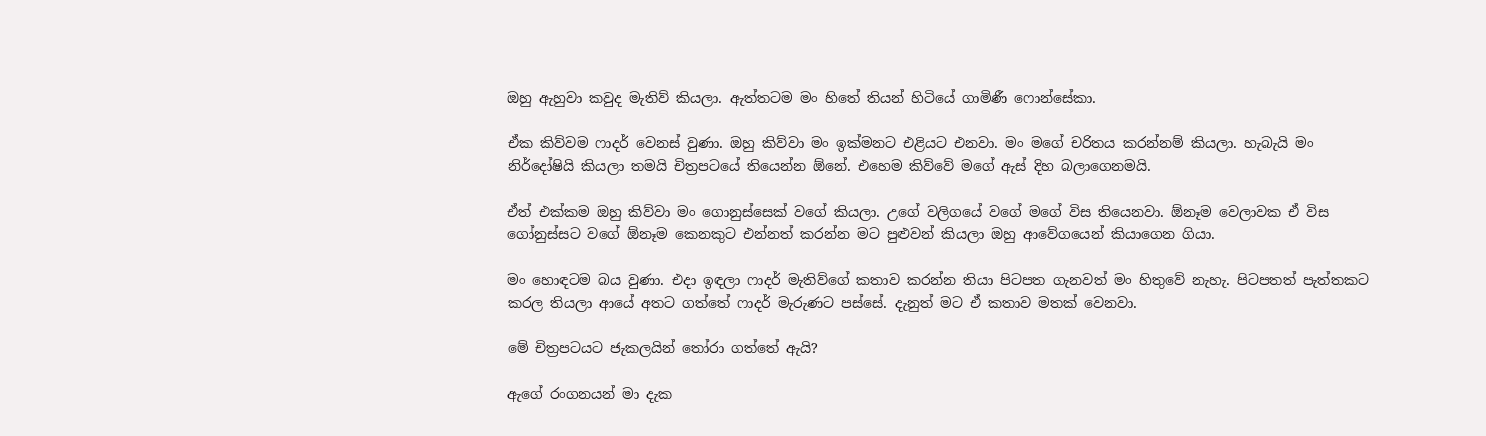ඔහු ඇහුවා කවුද මැතිව් කියලා. ඇත්තටම මං හිතේ තියන් හිටියේ ගාමිණී ෆොන්සේකා.

ඒක කිව්වම ෆාදර් වෙනස් වුණා. ඔහු කිව්වා මං ඉක්මනට එළියට එනවා. මං මගේ චරිතය කරන්නම් කියලා. හැබැයි මං නිර්දෝෂියි කියලා තමයි චිත්‍රපටයේ තියෙන්න ඕනේ. එහෙම කිව්වේ මගේ ඇස් දිහ බලාගෙනමයි.

ඒත් එක්කම ඔහු කිව්වා මං ගොනුස්සෙක් වගේ කියලා. උගේ වලිගයේ වගේ මගේ විස තියෙනවා. ඕනෑම වෙලාවක ඒ විස ගෝනුස්සට වගේ ඕනෑම කෙනකුට එන්නත් කරන්න මට පුළුවන් කියලා ඔහු ආවේගයෙන් කියාගෙන ගියා.

මං හොඳටම බය වුණා. එදා ඉඳලා ෆාදර් මැතිව්ගේ කතාව කරන්න තියා පිටපත ගැනවත් මං හිතුවේ නැහැ. පිටපතත් පැත්තකට කරල තියලා ආයේ අතට ගත්තේ ෆාදර් මැරුණට පස්සේ. දැනුත් මට ඒ කතාව මතක් වෙනවා.

මේ චිත්‍රපටයට ජැකලයින් තෝරා ගත්තේ ඇයි?

ඇගේ රංගනයන් මා දැක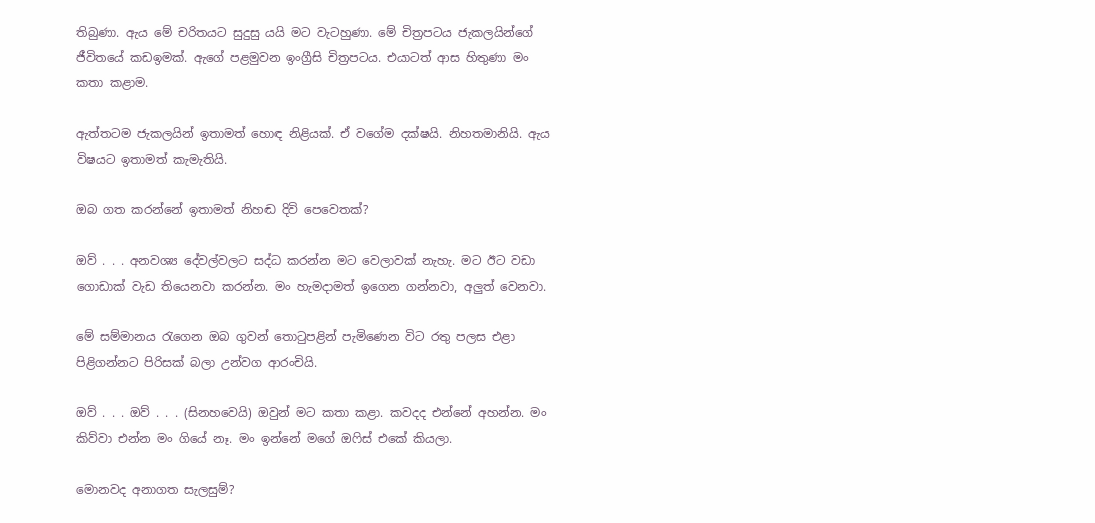තිබුණා. ඇය මේ චරිතයට සුදුසු යයි මට වැටහුණා. මේ චිත්‍රපටය ජැකලයින්ගේ ජීවිතයේ කඩඉමක්. ඇගේ පළමුවන ඉංග්‍රීසි චිත්‍රපටය. එයාටත් ආස හිතුණා මං කතා කළාම.

ඇත්තටම ජැකලයින් ඉතාමත් හොඳ නිළියක්. ඒ වගේම දක්ෂයි. නිහතමානියි. ඇය විෂයට ඉතාමත් කැමැතියි.

ඔබ ගත කරන්නේ ඉතාමත් නිහඬ දිවි පෙවෙතක්?

ඔව් . . . අනවශ්‍ය දේවල්වලට සද්ධ කරන්න මට වෙලාවක් නැහැ. මට ඊට වඩා ගොඩාක් වැඩ තියෙනවා කරන්න. මං හැමදාමත් ඉගෙන ගන්නවා, අලුත් වෙනවා.

මේ සම්මානය රැගෙන ඔබ ගුවන් තොටුපළින් පැමිණෙන විට රතු පලස එළා පිළිගන්නට පිරිසක් බලා උන්වග ආරංචියි.

ඔව් . . . ඔව් . . . (සිනහවෙයි) ඔවුන් මට කතා කළා. කවදද එන්නේ අහන්න. මං කිව්වා එන්න මං ගියේ නෑ. මං ඉන්නේ මගේ ඔෆිස් එකේ කියලා.

මොනවද අනාගත සැලසුම්?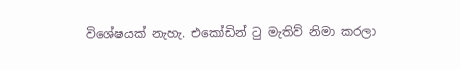විශේෂයක් නැහැ. එකෝඩින් ටු මැතිව් නිමා කරලා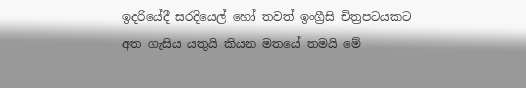ඉදරියේදී සරදියෙල් හෝ තවත් ඉංග්‍රීසි චිත්‍රපටයකට අත ගැසිය යතුයි කියන මතයේ තමයි මේ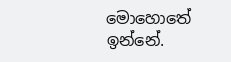මොහොතේ ඉන්නේ.